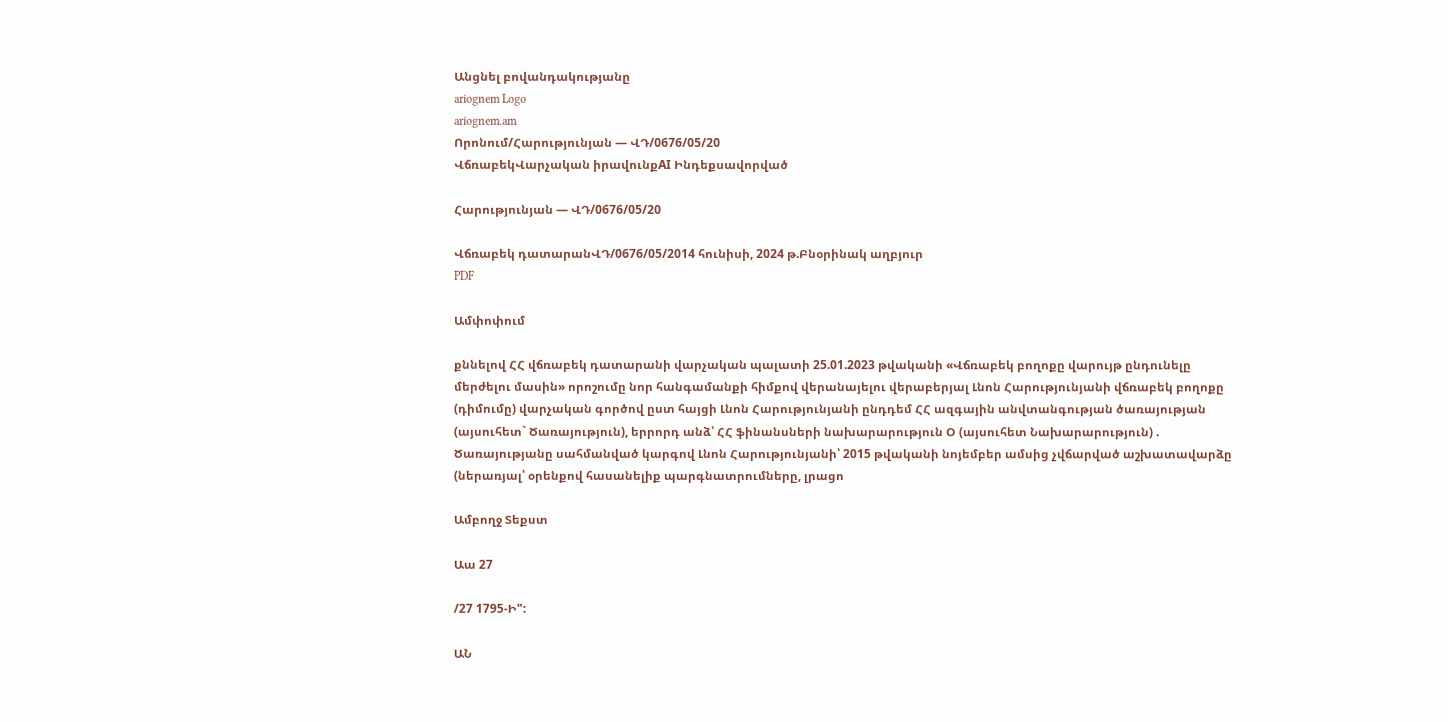Անցնել բովանդակությանը
ariognem Logo
ariognem.am
Որոնում/Հարությունյան — ՎԴ/0676/05/20
ՎճռաբեկՎարչական իրավունքAI Ինդեքսավորված

Հարությունյան — ՎԴ/0676/05/20

Վճռաբեկ դատարանՎԴ/0676/05/2014 հունիսի, 2024 թ.Բնօրինակ աղբյուր
PDF

Ամփոփում

քննելով ՀՀ վճռաբեկ դատարանի վարչական պալատի 25.01.2023 թվականի «Վճռաբեկ բողոքը վարույթ ընդունելը մերժելու մասին» որոշումը նոր հանգամանքի հիմքով վերանայելու վերաբերյալ Լնոն Հարությունյանի վճռաբեկ բողոքը (դիմումը) վարչական գործով ըստ հայցի Լնոն Հարությունյանի ընդդեմ ՀՀ ազգային անվտանգության ծառայության (այսուհետ` Ծառայություն), երրորդ անձ՝ ՀՀ ֆինանսների նախարարություն Օ (այսուհետ Նախարարություն) . Ծառայությանը սահմանված կարգով Լնոն Հարությունյանի՝ 2015 թվականի նոյեմբեր ամսից չվճարված աշխատավարձը (ներառյալ՝ օրենքով հասանելիք պարգնատրումները, լրացո

Ամբողջ Տեքստ

Աա 27

/27 1795-Ի":

ԱՆ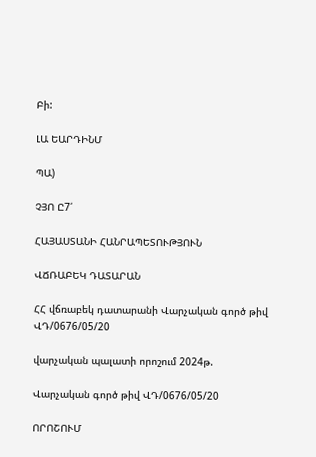Բի:

ԼԱ ԵԱՐԴԻՆՄ

ՊԱ)

ՉՅՈ Ը7՛

ՀԱՅԱՍՏԱՆԻ ՀԱՆՐԱՊԵՏՈՒԹՅՈՒՆ

ՎՃՌԱԲԵԿ ԴԱՏԱՐԱՆ

ՀՀ վճռաբեկ դատարանի Վարչական գործ թիվ ՎԴ/0676/05/20

վարչական պալատի որոշում 2024թ.

Վարչական գործ թիվ ՎԴ/0676/05/20

ՈՐՈՇՈՒՄ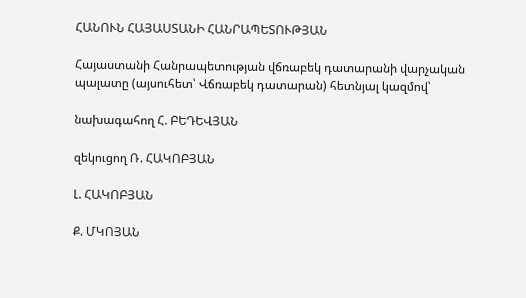ՀԱՆՈՒՆ ՀԱՅԱՍՏԱՆԻ ՀԱՆՐԱՊԵՏՈՒԹՅԱՆ

Հայաստանի Հանրապետության վճռաբեկ դատարանի վարչական պալատը (այսուհետ՝ Վճռաբեկ դատարան) հետնյալ կազմով՝

նախագահող Հ. ԲԵԴԵՎՅԱՆ

զեկուցող Ռ. ՀԱԿՈԲՅԱՆ

Լ. ՀԱԿՈԲՅԱՆ

Ք. ՄԿՈՅԱՆ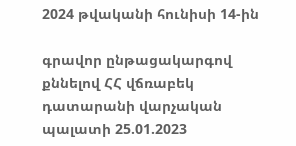2024 թվականի հունիսի 14-ին

գրավոր ընթացակարգով քննելով ՀՀ վճռաբեկ դատարանի վարչական պալատի 25.01.2023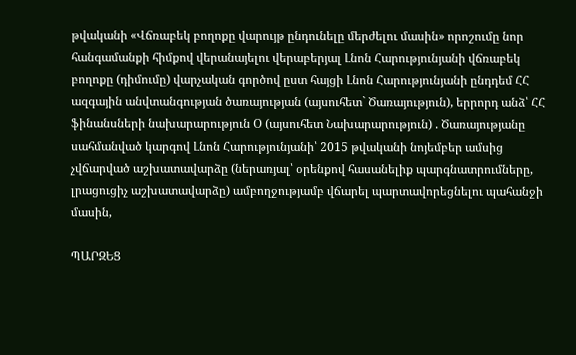թվականի «Վճռաբեկ բողոքը վարույթ ընդունելը մերժելու մասին» որոշումը նոր հանգամանքի հիմքով վերանայելու վերաբերյալ Լնոն Հարությունյանի վճռաբեկ բողոքը (դիմումը) վարչական գործով ըստ հայցի Լնոն Հարությունյանի ընդդեմ ՀՀ ազգային անվտանգության ծառայության (այսուհետ` Ծառայություն), երրորդ անձ՝ ՀՀ ֆինանսների նախարարություն Օ (այսուհետ Նախարարություն) . Ծառայությանը սահմանված կարգով Լնոն Հարությունյանի՝ 2015 թվականի նոյեմբեր ամսից չվճարված աշխատավարձը (ներառյալ՝ օրենքով հասանելիք պարգնատրումները, լրացուցիչ աշխատավարձը) ամբողջությամբ վճարել պարտավորեցնելու պահանջի մասին,

ՊԱՐԶԵՑ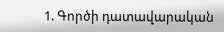1. Գործի դատավարական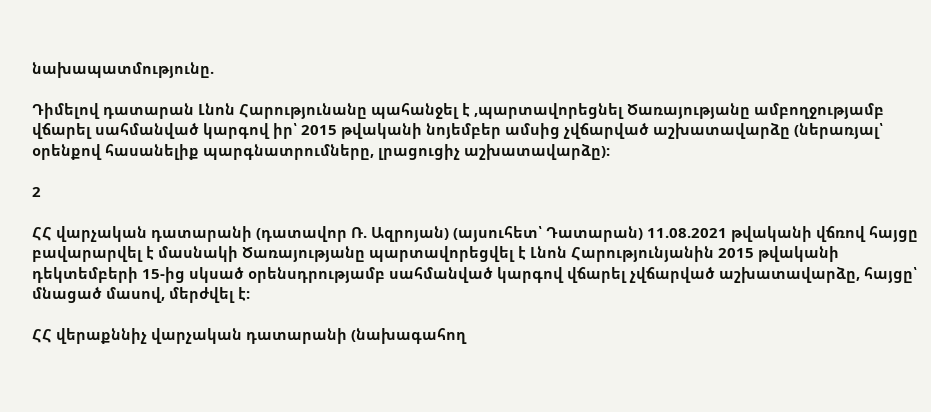նախապատմությունը.

Դիմելով դատարան Լնոն Հարությունանը պահանջել է ,պարտավորեցնել Ծառայությանը ամբողջությամբ վճարել սահմանված կարգով իր՝ 2015 թվականի նոյեմբեր ամսից չվճարված աշխատավարձը (ներառյալ՝ օրենքով հասանելիք պարգնատրումները, լրացուցիչ աշխատավարձը):

2

ՀՀ վարչական դատարանի (դատավոր Ռ. Ազրոյան) (այսուհետ՝ Դատարան) 11.08.2021 թվականի վճռով հայցը բավարարվել է մասնակի Ծառայությանը պարտավորեցվել է Լնոն Հարությունյանին 2015 թվականի դեկտեմբերի 15-ից սկսած օրենսդրությամբ սահմանված կարգով վճարել չվճարված աշխատավարձը, հայցը՝ մնացած մասով, մերժվել է:

ՀՀ վերաքննիչ վարչական դատարանի (նախագահող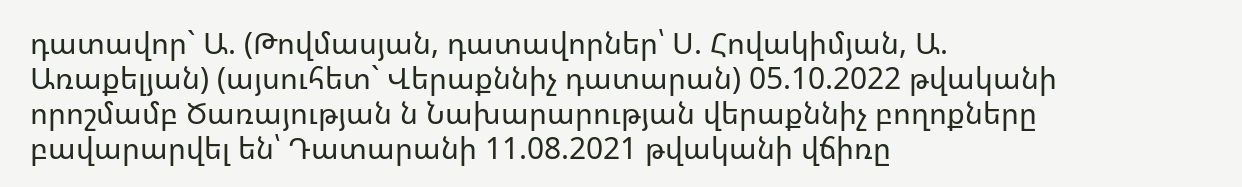դատավոր` Ա. (Թովմասյան, դատավորներ՝ Ս. Հովակիմյան, Ա. Առաքելյան) (այսուհետ` Վերաքննիչ դատարան) 05.10.2022 թվականի որոշմամբ Ծառայության ն Նախարարության վերաքննիչ բողոքները բավարարվել են՝ Դատարանի 11.08.2021 թվականի վճիռը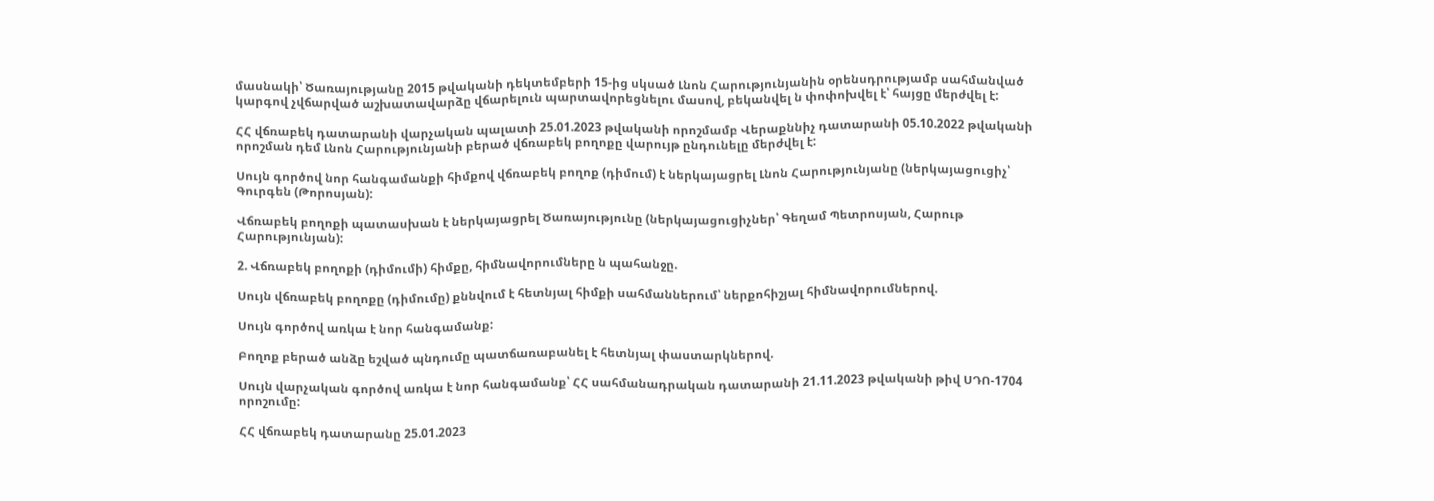մասնակի՝ Ծառայությանը 2015 թվականի դեկտեմբերի 15-ից սկսած Լնոն Հարությունյանին օրենսդրությամբ սահմանված կարգով չվճարված աշխատավարձը վճարելուն պարտավորեցնելու մասով, բեկանվել ն փոփոխվել է՝ հայցը մերժվել է:

ՀՀ վճռաբեկ դատարանի վարչական պալատի 25.01.2023 թվականի որոշմամբ Վերաքննիչ դատարանի 05.10.2022 թվականի որոշման դեմ Լնոն Հարությունյանի բերած վճռաբեկ բողոքը վարույթ ընդունելը մերժվել է:

Սույն գործով նոր հանգամանքի հիմքով վճռաբեկ բողոք (դիմում) է ներկայացրել Լնոն Հարությունյանը (ներկայացուցիչ՝ Գուրգեն (Թորոսյան):

Վճռաբեկ բողոքի պատասխան է ներկայացրել Ծառայությունը (ներկայացուցիչներ՝ Գեղամ Պետրոսյան, Հարութ Հարությունյան):

2. Վճռաբեկ բողոքի (դիմումի) հիմքը, հիմնավորումները ն պահանջը.

Սույն վճռաբեկ բողոքը (դիմումը) քննվում է հետնյալ հիմքի սահմաններում՝ ներքոհիշյալ հիմնավորումներով.

Սույն գործով առկա է նոր հանգամանք:

Բողոք բերած անձը եշված պնդումը պատճառաբանել է հետնյալ փաստարկներով.

Սույն վարչական գործով առկա է նոր հանգամանք՝ ՀՀ սահմանադրական դատարանի 21.11.2023 թվականի թիվ ՍԴՈ-1704 որոշումը:

ՀՀ վճռաբեկ դատարանը 25.01.2023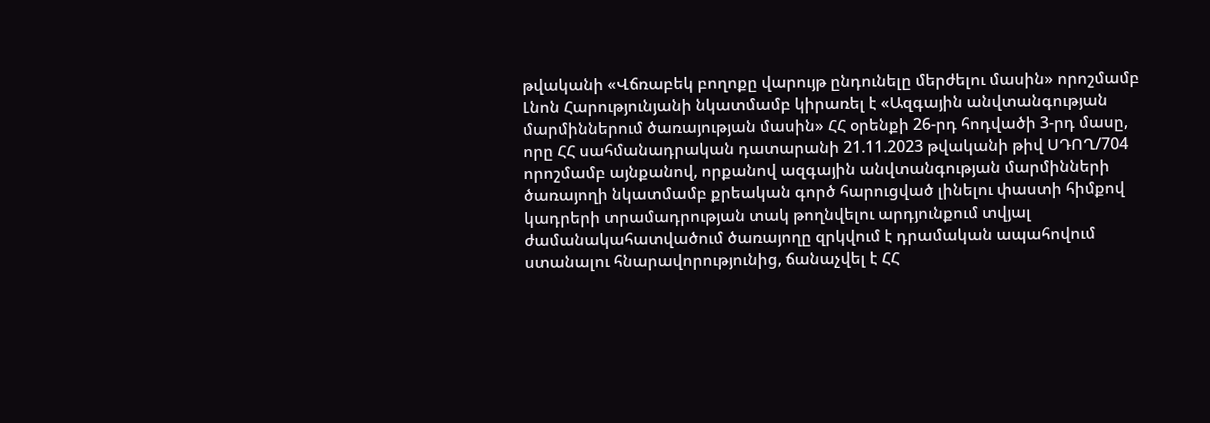թվականի «Վճռաբեկ բողոքը վարույթ ընդունելը մերժելու մասին» որոշմամբ Լնոն Հարությունյանի նկատմամբ կիրառել է «Ազգային անվտանգության մարմիններում ծառայության մասին» ՀՀ օրենքի 26-րդ հոդվածի 3-րդ մասը, որը ՀՀ սահմանադրական դատարանի 21.11.2023 թվականի թիվ ՍԴՈՂ/704 որոշմամբ այնքանով, որքանով ազգային անվտանգության մարմինների ծառայողի նկատմամբ քրեական գործ հարուցված լինելու փաստի հիմքով կադրերի տրամադրության տակ թողնվելու արդյունքում տվյալ ժամանակահատվածում ծառայողը զրկվում է դրամական ապահովում ստանալու հնարավորությունից, ճանաչվել է ՀՀ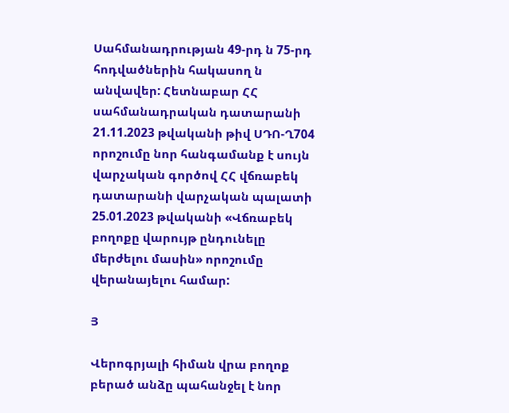Սահմանադրության 49-րդ ն 75-րդ հոդվածներին հակասող ն անվավեր: Հետնաբար ՀՀ սահմանադրական դատարանի 21.11.2023 թվականի թիվ ՍԴՈ-Ղ704 որոշումը նոր հանգամանք է սույն վարչական գործով ՀՀ վճռաբեկ դատարանի վարչական պալատի 25.01.2023 թվականի «Վճռաբեկ բողոքը վարույթ ընդունելը մերժելու մասին» որոշումը վերանայելու համար:

Յ

Վերոգրյալի հիման վրա բողոք բերած անձը պահանջել է նոր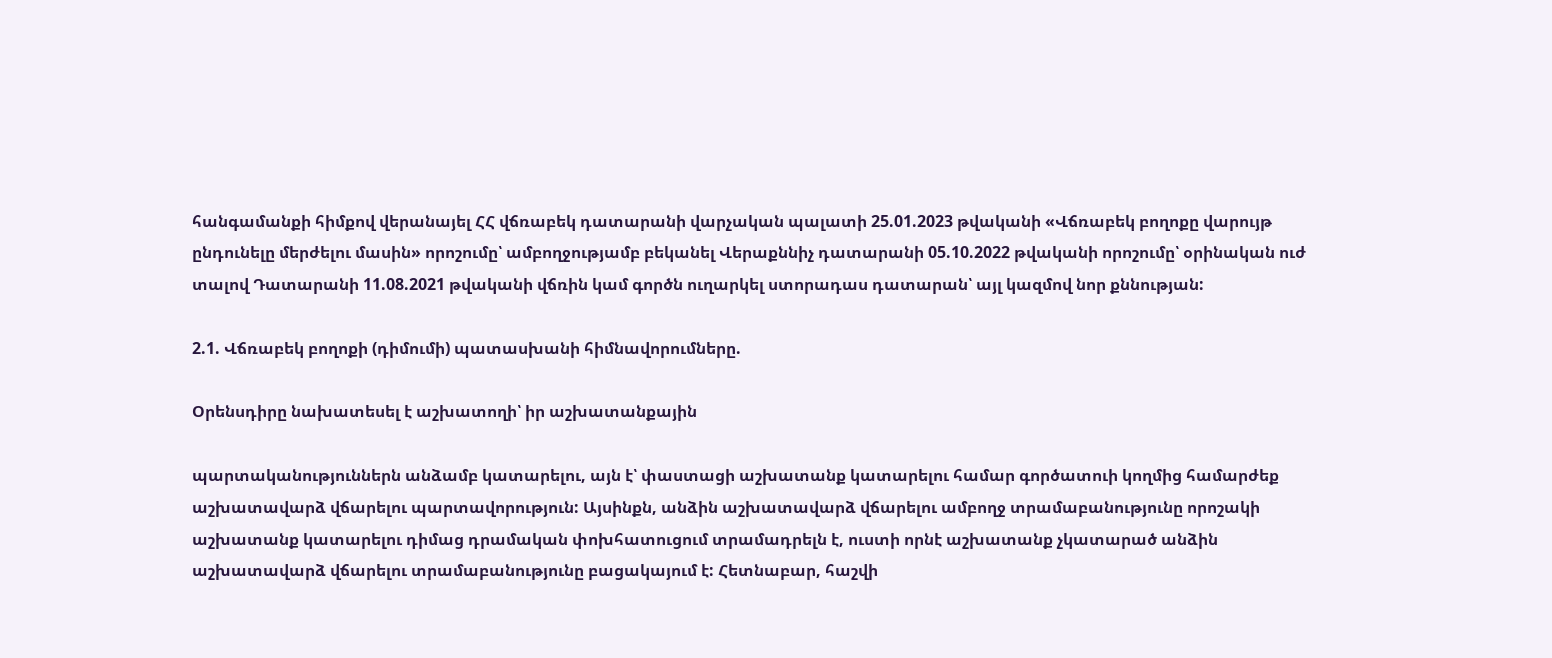հանգամանքի հիմքով վերանայել ՀՀ վճռաբեկ դատարանի վարչական պալատի 25.01.2023 թվականի «Վճռաբեկ բողոքը վարույթ ընդունելը մերժելու մասին» որոշումը՝ ամբողջությամբ բեկանել Վերաքննիչ դատարանի 05.10.2022 թվականի որոշումը՝ օրինական ուժ տալով Դատարանի 11.08.2021 թվականի վճռին կամ գործն ուղարկել ստորադաս դատարան՝ այլ կազմով նոր քննության:

2.1. Վճռաբեկ բողոքի (դիմումի) պատասխանի հիմնավորումները.

Օրենսդիրը նախատեսել է աշխատողի՝ իր աշխատանքային

պարտականություններն անձամբ կատարելու, այն է՝ փաստացի աշխատանք կատարելու համար գործատուի կողմից համարժեք աշխատավարձ վճարելու պարտավորություն: Այսինքն, անձին աշխատավարձ վճարելու ամբողջ տրամաբանությունը որոշակի աշխատանք կատարելու դիմաց դրամական փոխհատուցում տրամադրելն է, ուստի որնէ աշխատանք չկատարած անձին աշխատավարձ վճարելու տրամաբանությունը բացակայում է: Հետնաբար, հաշվի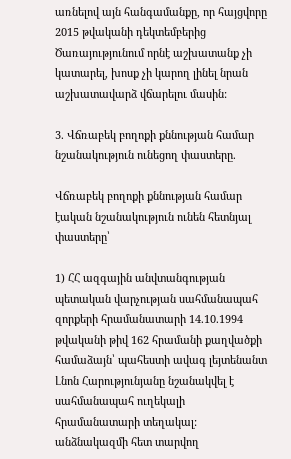առնելով այն հանգամանքը, որ հայցվորը 2015 թվականի դեկտեմբերից Ծառայությունում որնէ աշխատանք չի կատարել, խոսք չի կարող լինել նրան աշխատավարձ վճարելու մասին:

3. Վճռաբեկ բողոքի քննության համար նշանակություն ունեցող փաստերը.

Վճռաբեկ բողոքի քննության համար էական նշանակություն ունեն հետնյալ փաստերը՝

1) ՀՀ ազգային անվտանգության պետական վարչության սահմանապահ զորքերի հրամանատարի 14.10.1994 թվականի թիվ 162 հրամանի քաղվածքի համաձայն՝ պահեստի ավագ լեյտենանտ Լնոն Հարությունյանը նշանակվել է սահմանապահ ուղեկալի հրամանատարի տեղակալ: անձնակազմի հետ տարվող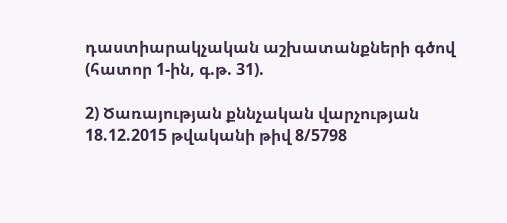դաստիարակչական աշխատանքների գծով (հատոր 1-ին, գ.թ. 31).

2) Ծառայության քննչական վարչության 18.12.2015 թվականի թիվ 8/5798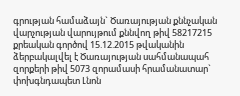գրության համաձայն` Ծառայության քննչական վարչության վարույթում քննվող թիվ 58217215 քրեական գործով 15.12.2015 թվականին ձերբակալվել է Ծառայության սահմանապահ զորքերի թիվ 5073 զորամասի հրամանատար` փոխգնդապետ Լնոն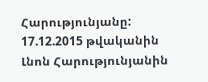Հարությունյանը: 17.12.2015 թվականին Լնոն Հարությունյանին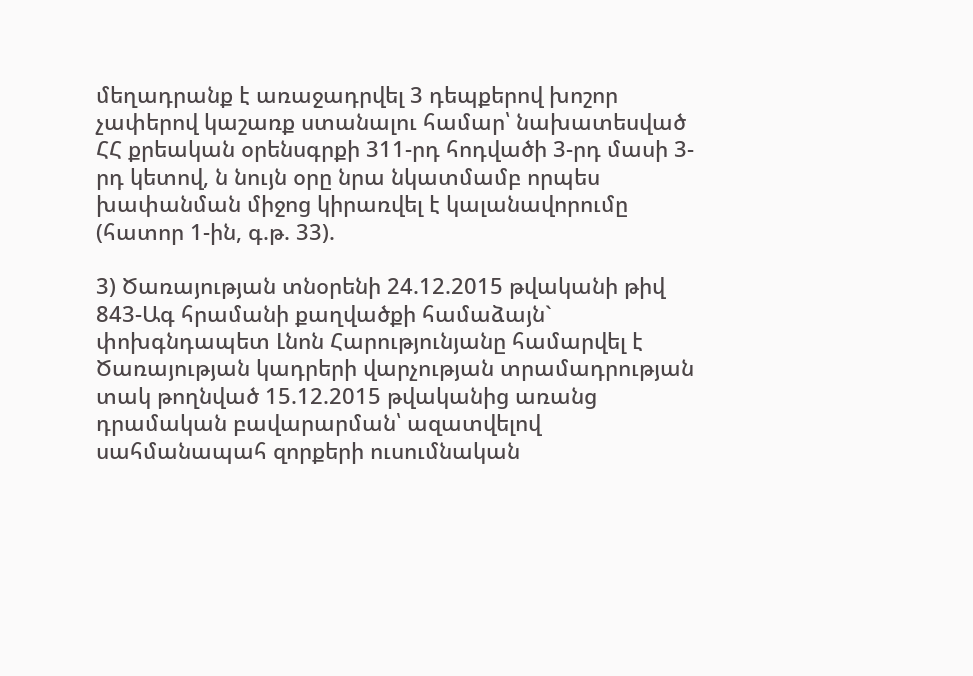մեղադրանք է առաջադրվել 3 դեպքերով խոշոր չափերով կաշառք ստանալու համար՝ նախատեսված ՀՀ քրեական օրենսգրքի 311-րդ հոդվածի 3-րդ մասի 3-րդ կետով, ն նույն օրը նրա նկատմամբ որպես խափանման միջոց կիրառվել է կալանավորումը (հատոր 1-ին, գ.թ. 33).

3) Ծառայության տնօրենի 24.12.2015 թվականի թիվ 843-Ագ հրամանի քաղվածքի համաձայն` փոխգնդապետ Լնոն Հարությունյանը համարվել է Ծառայության կադրերի վարչության տրամադրության տակ թողնված 15.12.2015 թվականից առանց դրամական բավարարման՝ ազատվելով սահմանապահ զորքերի ուսումնական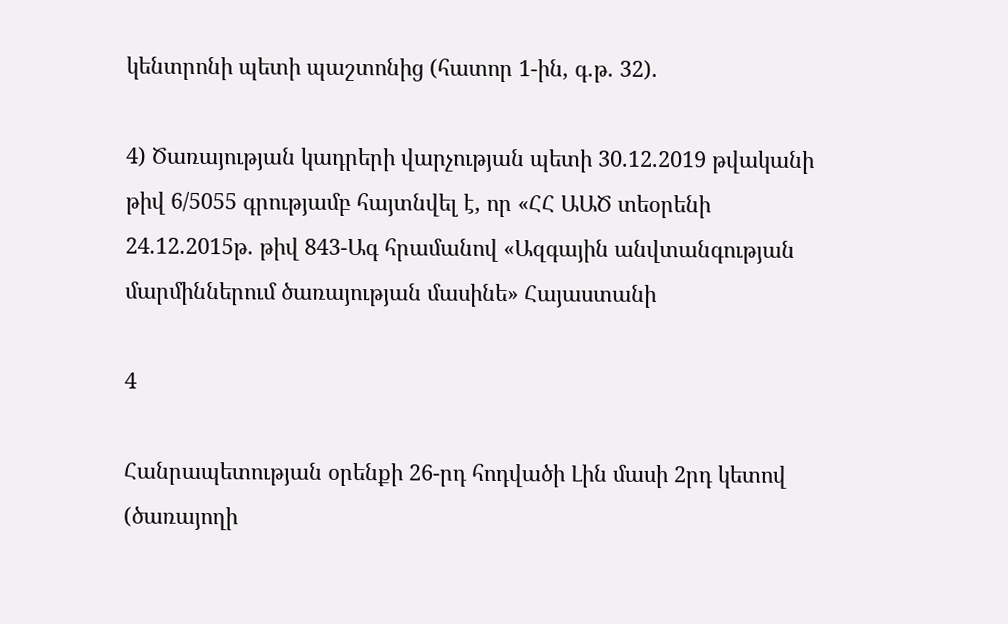կենտրոնի պետի պաշտոնից (հատոր 1-ին, գ.թ. 32).

4) Ծառայության կադրերի վարչության պետի 30.12.2019 թվականի թիվ 6/5055 գրությամբ հայտնվել է, որ «ՀՀ ԱԱԾ տեօրենի 24.12.2015թ. թիվ 843-Ագ հրամանով «Ազգային անվտանգության մարմիններում ծառայության մասինե» Հայաստանի

4

Հանրապետության օրենքի 26-րդ հոդվածի Լին մասի 2րդ կետով (ծառայողի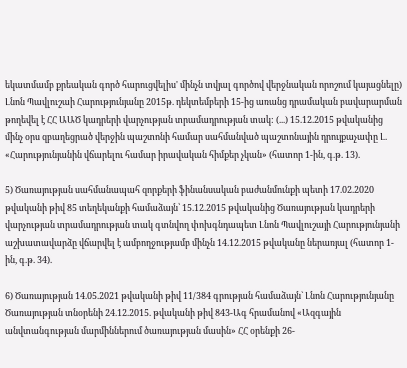եկատմամբ քրեական գործ հարուցվելիս' մինչն տվյալ գործով վերջնական որոշում կայացնելը) Լնոն Պավլուշաի Հարությունյանը 2015թ. դեկտեմբերի 15-ից առանց դրամական բավարարման թողեվել է ՀՀ ԱԱԾ կադրերի վարչության տրամադրության տակ: (...) 15.12.2015 թվականից մինչ օրս զբաղեցրած վերջին պաշտոնի համար սահմանված պաշտոնային դրույքաչափը Լ. «Հարությունյանին վճարելու համար իրավական հիմքեր չկան» (հատոր 1-ին, գ.թ. 13).

5) Ծառայության սահմանապահ զորքերի ֆինանսական բաժանմունքի պետի 17.02.2020 թվականի թիվ 85 տեղեկանքի համաձայն՝ 15.12.2015 թվականից Ծառայության կադրերի վարչության տրամադրության տակ գտնվող փոխգնդապետ Լնոն Պավլուշայի Հարությունյանի աշխատավարձը վճարվել է ամբողջությամբ մինչն 14.12.2015 թվականը ներառյալ (հատոր 1-ին, գ.թ. 34).

6) Ծառայության 14.05.2021 թվականի թիվ 11/384 գրության համաձայն` Լնոն Հարությունյանը Ծառայության տնօրենի 24.12.2015. թվականի թիվ 843-Ագ հրամանով «Ազգային անվտանգության մարմիններում ծառայության մասին» ՀՀ օրենքի 26-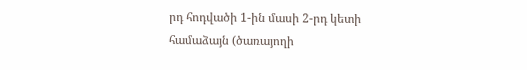րդ հոդվածի 1-ին մասի 2-րդ կետի համաձայն (ծառայողի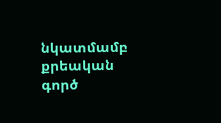նկատմամբ քրեական գործ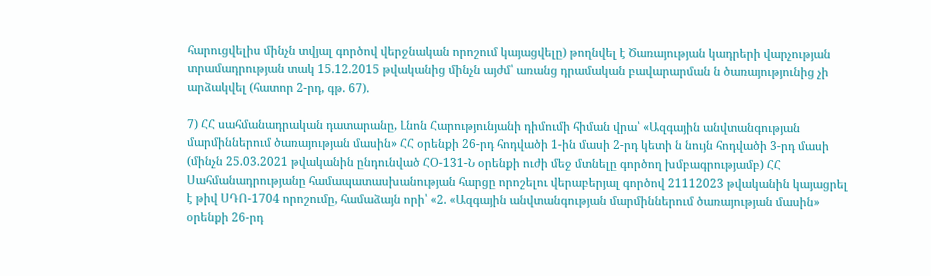հարուցվելիս մինչն տվյալ գործով վերջնական որոշում կայացվելը) թողնվել է Ծառայության կադրերի վարչության տրամադրության տակ 15.12.2015 թվականից մինչն այժմ՝ առանց դրամական բավարարման ն ծառայությունից չի արձակվել (հատոր 2-րդ, գթ. 67).

7) ՀՀ սահմանադրական դատարանը, Լնոն Հարությունյանի դիմումի հիման վրա՝ «Ազգային անվտանգության մարմիններում ծառայության մասին» ՀՀ օրենքի 26-րդ հոդվածի 1-ին մասի 2-րդ կետի ն նույն հոդվածի 3-րդ մասի (մինչն 25.03.2021 թվականին ընդունված ՀՕ-131-Ն օրենքի ուժի մեջ մտնելը գործող խմբագրությամբ) ՀՀ Սահմանադրությանը համապատասխանության հարցը որոշելու վերաբերյալ գործով 21112023 թվականին կայացրել է թիվ ՍԴՈ-1704 որոշումը, համաձայն որի՝ «2. «Ազգային անվտանգության մարմիններում ծառայության մասին» օրենքի 26-րդ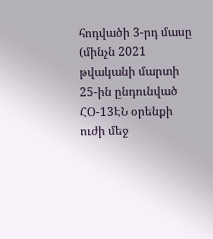հոդվածի 3-րդ մասը (մինչն 2021 թվականի մարտի 25-ին ընդունված ՀՕ-13ԷՆ օրենքի ուժի մեջ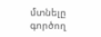մտնելը գործող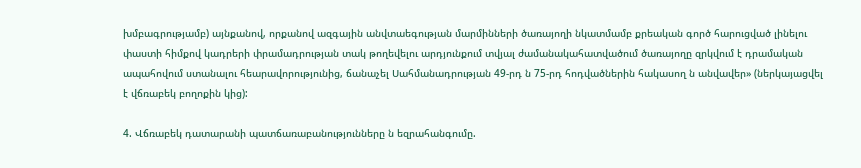խմբագրությամբ) այնքանով, որքանով ազգային անվտաեգության մարմինների ծառայողի նկատմամբ քրեական գործ հարուցված լինելու փաստի հիմքով կադրերի փրամադրության տակ թողեվելու արդյունքում տվյալ ժամանակահատվածում ծառայողը զրկվում է դրամական ապահովում ստանալու հեարավորությունից, ճանաչել Սահմանադրության 49-րդ ն 75-րդ հոդվածներին հակասող ն անվավեր» (ներկայացվել է վճռաբեկ բողոքին կից):

4. Վճռաբեկ դատարանի պատճառաբանությունները ն եզրահանգումը.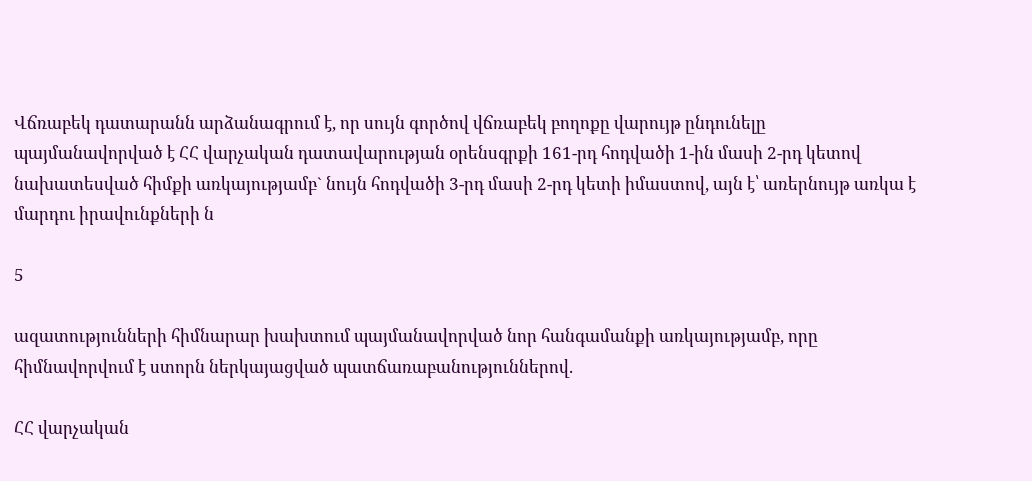Վճռաբեկ դատարանն արձանագրում է, որ սույն գործով վճռաբեկ բողոքը վարույթ ընդունելը պայմանավորված է ՀՀ վարչական դատավարության օրենսգրքի 161-րդ հոդվածի 1-ին մասի 2-րդ կետով նախատեսված հիմքի առկայությամբ` նույն հոդվածի 3-րդ մասի 2-րդ կետի իմաստով, այն է՝ առերնույթ առկա է մարդու իրավունքների ն

5

ազատությունների հիմնարար խախտում պայմանավորված նոր հանգամանքի առկայությամբ, որը հիմնավորվում է ստորն ներկայացված պատճառաբանություններով.

ՀՀ վարչական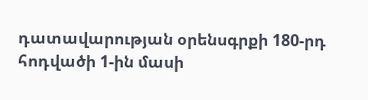դատավարության օրենսգրքի 180-րդ հոդվածի 1-ին մասի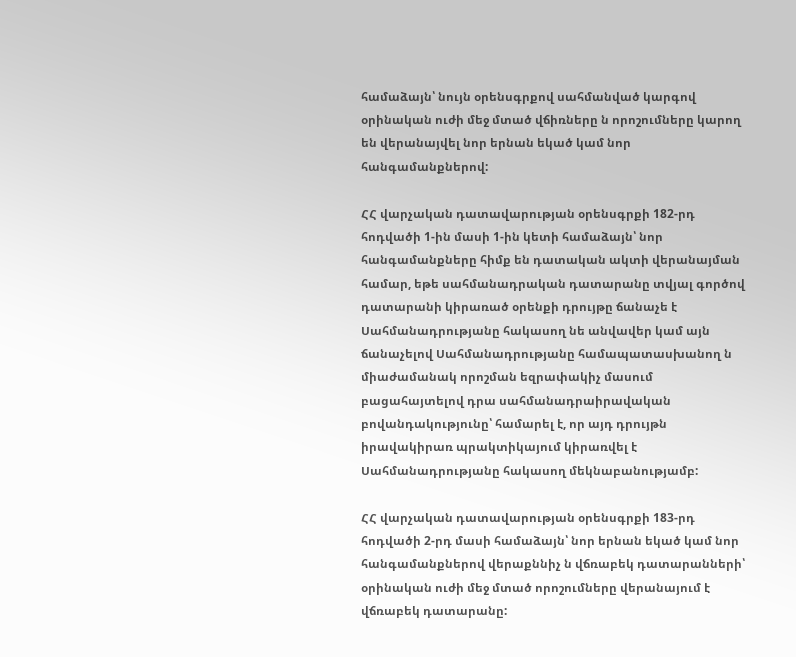համաձայն՝ նույն օրենսգրքով սահմանված կարգով օրինական ուժի մեջ մտած վճիռները ն որոշումները կարող են վերանայվել նոր երնան եկած կամ նոր հանգամանքներով:

ՀՀ վարչական դատավարության օրենսգրքի 182-րդ հոդվածի 1-ին մասի 1-ին կետի համաձայն՝ նոր հանգամանքները հիմք են դատական ակտի վերանայման համար, եթե սահմանադրական դատարանը տվյալ գործով դատարանի կիրառած օրենքի դրույթը ճանաչե է Սահմանադրությանը հակասող նե անվավեր կամ այն ճանաչելով Սահմանադրությանը համապատասխանող ն միաժամանակ որոշման եզրափակիչ մասում բացահայտելով դրա սահմանադրաիրավական բովանդակությունը՝ համարել է, որ այդ դրույթն իրավակիրառ պրակտիկայում կիրառվել է Սահմանադրությանը հակասող մեկնաբանությամբ:

ՀՀ վարչական դատավարության օրենսգրքի 183-րդ հոդվածի 2-րդ մասի համաձայն՝ նոր երնան եկած կամ նոր հանգամանքներով վերաքննիչ ն վճռաբեկ դատարանների՝ օրինական ուժի մեջ մտած որոշումները վերանայում է վճռաբեկ դատարանը: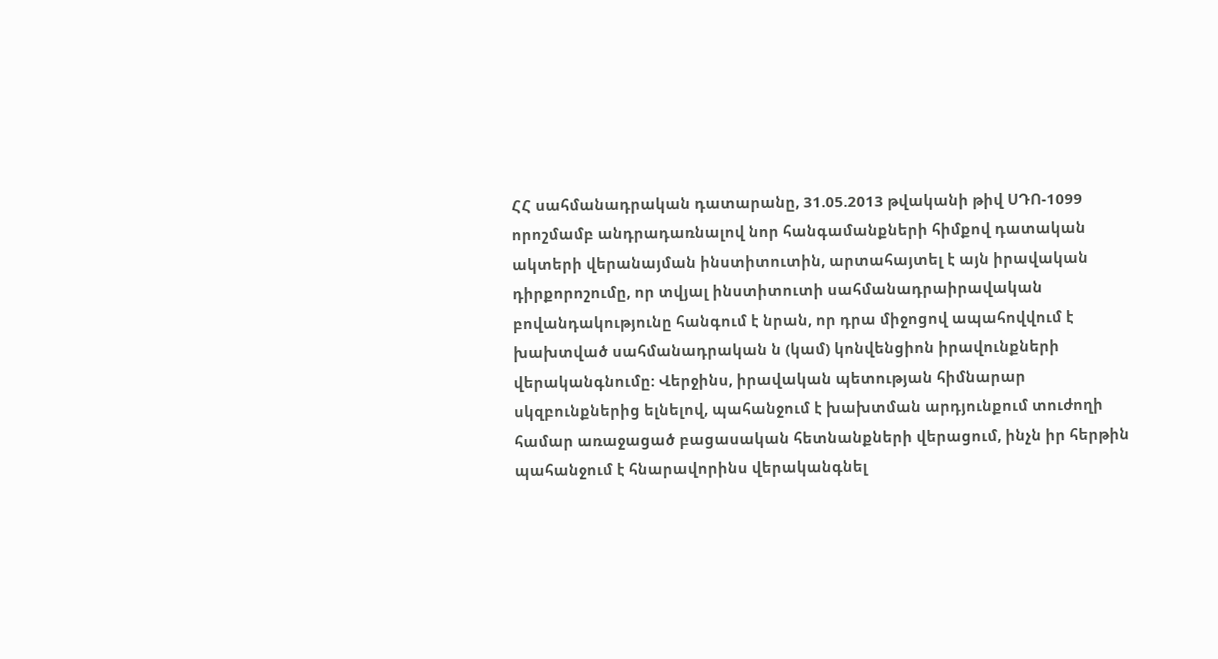ՀՀ սահմանադրական դատարանը, 31.05.2013 թվականի թիվ ՍԴՈ-1099 որոշմամբ անդրադառնալով նոր հանգամանքների հիմքով դատական ակտերի վերանայման ինստիտուտին, արտահայտել է այն իրավական դիրքորոշումը, որ տվյալ ինստիտուտի սահմանադրաիրավական բովանդակությունը հանգում է նրան, որ դրա միջոցով ապահովվում է խախտված սահմանադրական ն (կամ) կոնվենցիոն իրավունքների վերականգնումը: Վերջինս, իրավական պետության հիմնարար սկզբունքներից ելնելով, պահանջում է խախտման արդյունքում տուժողի համար առաջացած բացասական հետնանքների վերացում, ինչն իր հերթին պահանջում է հնարավորինս վերականգնել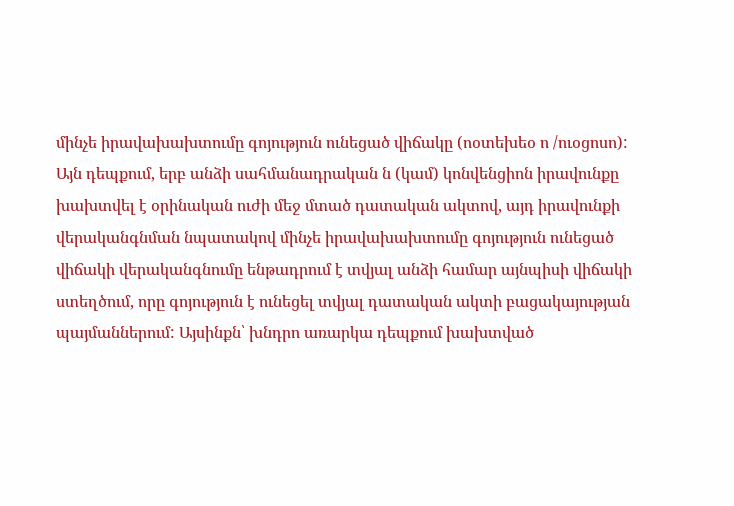մինչե իրավախախտումը գոյություն ունեցած վիճակը (ոօտեխեօ ո /ուօցոսո): Այն դեպքում, երբ անձի սահմանադրական ն (կամ) կոնվենցիոն իրավունքը խախտվել է օրինական ուժի մեջ մտած դատական ակտով, այդ իրավունքի վերականգնման նպատակով մինչե իրավախախտումը գոյություն ունեցած վիճակի վերականգնումը ենթադրում է տվյալ անձի համար այնպիսի վիճակի ստեղծում, որը գոյություն է ունեցել տվյալ դատական ակտի բացակայության պայմաններում: Այսինքն՝ խնդրո առարկա դեպքում խախտված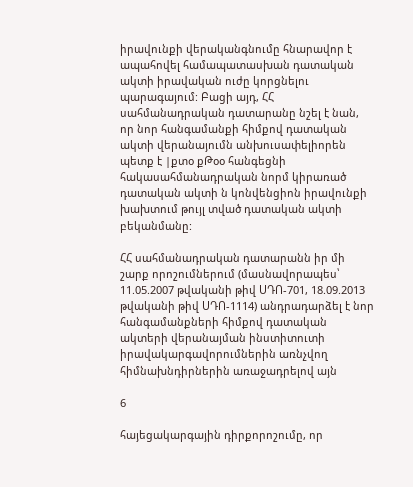իրավունքի վերականգնումը հնարավոր է ապահովել համապատասխան դատական ակտի իրավական ուժը կորցնելու պարագայում: Բացի այդ, ՀՀ սահմանադրական դատարանը նշել է նան, որ նոր հանգամանքի հիմքով դատական ակտի վերանայումն անխուսափելիորեն պետք է |քտօ քԹօօ հանգեցնի հակասահմանադրական նորմ կիրառած դատական ակտի ն կոնվենցիոն իրավունքի խախտում թույլ տված դատական ակտի բեկանմանը:

ՀՀ սահմանադրական դատարանն իր մի շարք որոշումներում (մասնավորապես՝ 11.05.2007 թվականի թիվ ՍԴՈ-701, 18.09.2013 թվականի թիվ ՍԴՈ-1114) անդրադարձել է նոր հանգամանքների հիմքով դատական ակտերի վերանայման ինստիտուտի իրավակարգավորումներին առնչվող հիմնախնդիրներին առաջադրելով այն

6

հայեցակարգային դիրքորոշումը, որ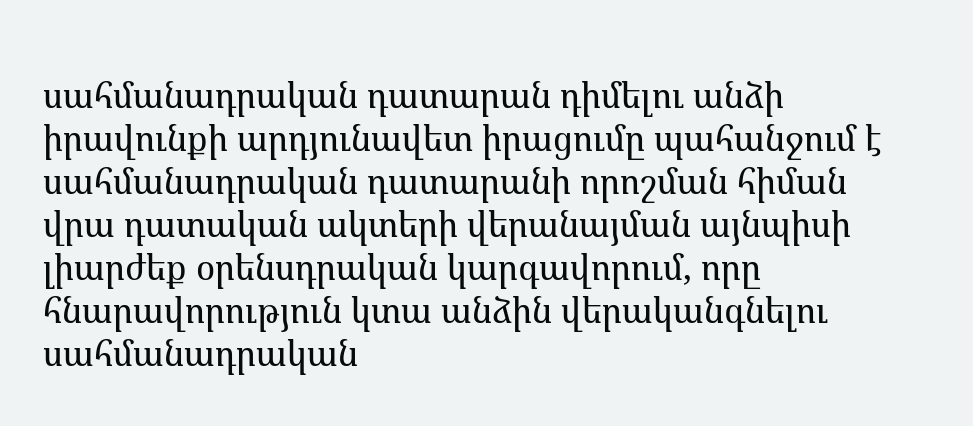սահմանադրական դատարան դիմելու անձի իրավունքի արդյունավետ իրացումը պահանջում է սահմանադրական դատարանի որոշման հիման վրա դատական ակտերի վերանայման այնպիսի լիարժեք օրենսդրական կարգավորում, որը հնարավորություն կտա անձին վերականգնելու սահմանադրական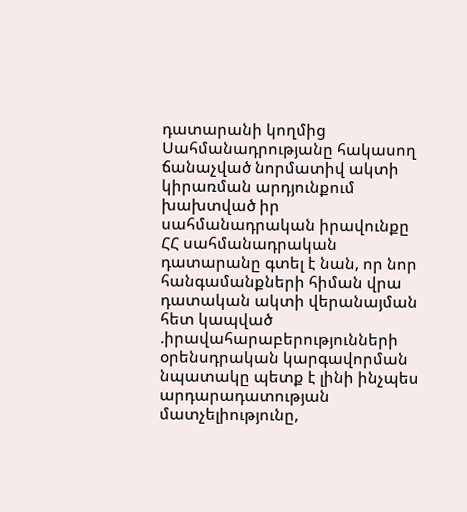դատարանի կողմից Սահմանադրությանը հակասող ճանաչված նորմատիվ ակտի կիրառման արդյունքում խախտված իր սահմանադրական իրավունքը ՀՀ սահմանադրական դատարանը գտել է նան, որ նոր հանգամանքների հիման վրա դատական ակտի վերանայման հետ կապված .իրավահարաբերությունների օրենսդրական կարգավորման նպատակը պետք է լինի ինչպես արդարադատության մատչելիությունը,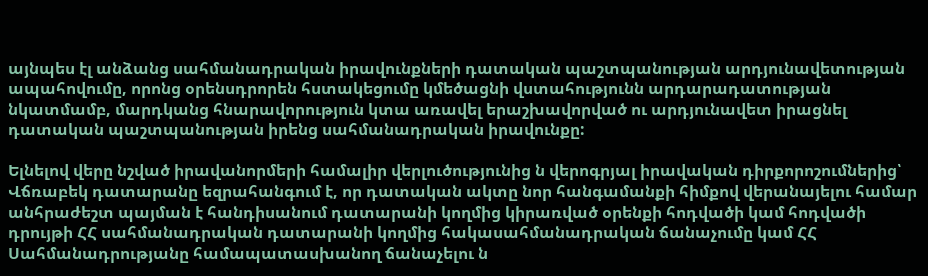այնպես էլ անձանց սահմանադրական իրավունքների դատական պաշտպանության արդյունավետության ապահովումը, որոնց օրենսդրորեն հստակեցումը կմեծացնի վստահությունն արդարադատության նկատմամբ, մարդկանց հնարավորություն կտա առավել երաշխավորված ու արդյունավետ իրացնել դատական պաշտպանության իրենց սահմանադրական իրավունքը:

Ելնելով վերը նշված իրավանորմերի համալիր վերլուծությունից ն վերոգրյալ իրավական դիրքորոշումներից՝ Վճռաբեկ դատարանը եզրահանգում է, որ դատական ակտը նոր հանգամանքի հիմքով վերանայելու համար անհրաժեշտ պայման է հանդիսանում դատարանի կողմից կիրառված օրենքի հոդվածի կամ հոդվածի դրույթի ՀՀ սահմանադրական դատարանի կողմից հակասահմանադրական ճանաչումը կամ ՀՀ Սահմանադրությանը համապատասխանող ճանաչելու ն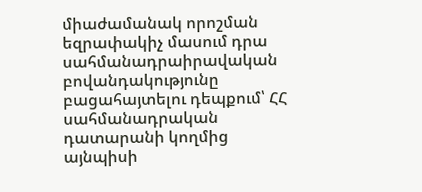միաժամանակ որոշման եզրափակիչ մասում դրա սահմանադրաիրավական բովանդակությունը բացահայտելու դեպքում՝ ՀՀ սահմանադրական դատարանի կողմից այնպիսի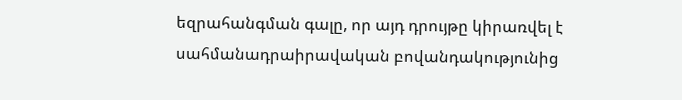եզրահանգման գալը, որ այդ դրույթը կիրառվել է սահմանադրաիրավական բովանդակությունից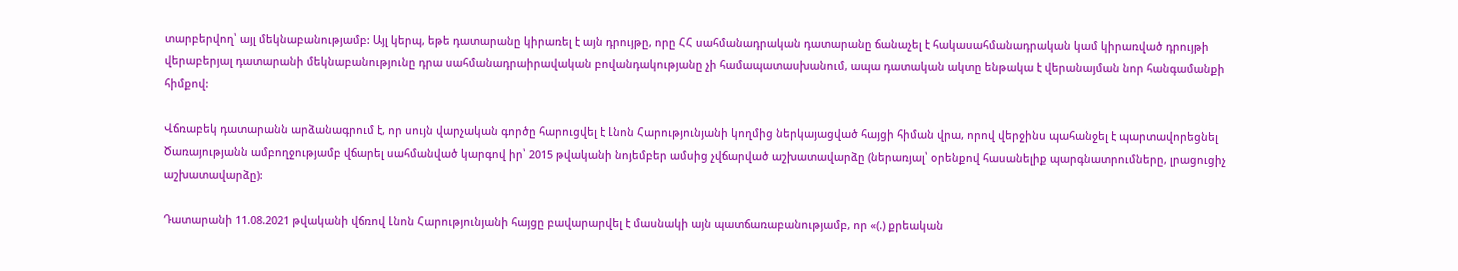տարբերվող՝ այլ մեկնաբանությամբ: Այլ կերպ, եթե դատարանը կիրառել է այն դրույթը, որը ՀՀ սահմանադրական դատարանը ճանաչել է հակասահմանադրական կամ կիրառված դրույթի վերաբերյալ դատարանի մեկնաբանությունը դրա սահմանադրաիրավական բովանդակությանը չի համապատասխանում, ապա դատական ակտը ենթակա է վերանայման նոր հանգամանքի հիմքով:

Վճռաբեկ դատարանն արձանագրում է, որ սույն վարչական գործը հարուցվել է Լնոն Հարությունյանի կողմից ներկայացված հայցի հիման վրա, որով վերջինս պահանջել է պարտավորեցնել Ծառայությանն ամբողջությամբ վճարել սահմանված կարգով իր՝ 2015 թվականի նոյեմբեր ամսից չվճարված աշխատավարձը (ներառյալ՝ օրենքով հասանելիք պարգնատրումները, լրացուցիչ աշխատավարձը):

Դատարանի 11.08.2021 թվականի վճռով Լնոն Հարությունյանի հայցը բավարարվել է մասնակի այն պատճառաբանությամբ, որ «(.) քրեական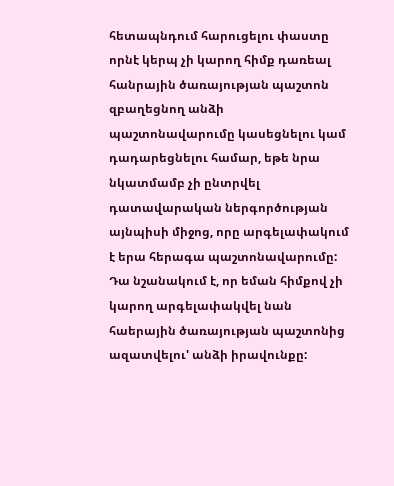հետապնդում հարուցելու փաստը որնէ կերպ չի կարող հիմք դառեալ հանրային ծառայության պաշտոն զբաղեցնող անձի պաշտոնավարումը կասեցնելու կամ դադարեցնելու համար, եթե նրա նկատմամբ չի ընտրվել դատավարական ներգործության այնպիսի միջոց, որը արգելափակում է երա հերագա պաշտոնավարումը: Դա նշանակում է, որ եման հիմքով չի կարող արգելափակվել նան հաերային ծառայության պաշտոնից ազատվելու' անձի իրավունքը: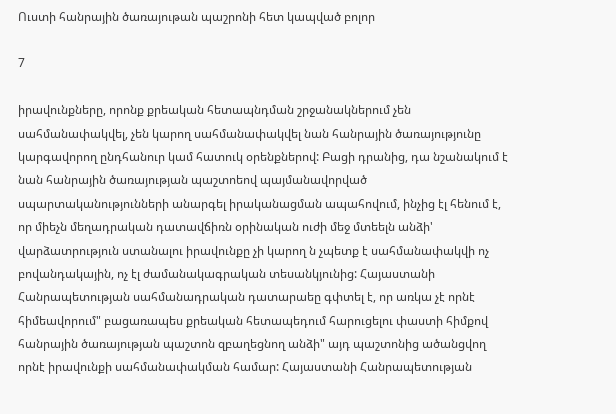Ուստի հանրային ծառայութան պաշրոնի հետ կապված բոլոր

7

իրավունքները, որոնք քրեական հետապնդման շրջանակներում չեն սահմանափակվել, չեն կարող սահմանափակվել նան հանրային ծառայությունը կարգավորող ընդհանուր կամ հատուկ օրենքներով: Բացի դրանից, դա նշանակում է նան հանրային ծառայության պաշտոեով պայմանավորված սպարտականությունների անարգել իրականացման ապահովում, ինչից էլ հենում է, որ միեչն մեղադրական դատավճիռն օրինական ուժի մեջ մտեելն անձի' վարձատրություն ստանալու իրավունքը չի կարող ն չպետք է սահմանափակվի ոչ բովանդակային, ոչ էլ ժամանակագրական տեսանկյունից: Հայաստանի Հանրապետության սահմանադրական դատարաեը գփտել է, որ առկա չէ որնէ հիմեավորում" բացառապես քրեական հետապեդում հարուցելու փաստի հիմքով հանրային ծառայության պաշտոն զբաղեցնող անձի" այդ պաշտոնից ածանցվող որնէ իրավունքի սահմանափակման համար: Հայաստանի Հանրապետության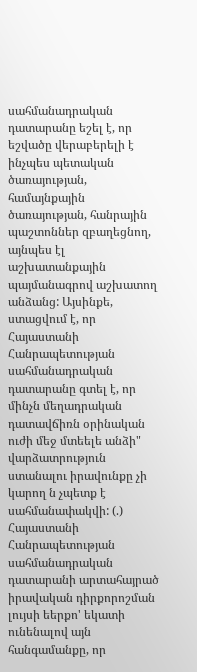սահմանադրական դատարանը եշել է, որ եշվածը վերաբերելի է ինչպես պետական ծառայության, համայնքային ծառայության, հանրային պաշտոններ զբաղեցնող, այնպես էլ աշխատանքային պայմանագրով աշխատող անձանց: Այսինքե, ստացվում է, որ Հայաստանի Հանրապետության սահմանադրական դատարանը գտել է, որ մինչն մեղադրական դատավճիռն օրինական ուժի մեջ մտեելե անձի" վարձատրություն ստանալու իրավունքը չի կարող ն չպետք է սահմանափակվի: (.) Հայաստանի Հանրապետության սահմանադրական դատարանի արտահայրած իրավական դիրքորոշման լույսի եերքո' եկատի ունենալով այն հանգամանքը, որ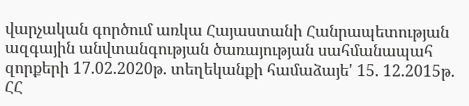վարչական գործում առկա Հայաստանի Հանրապետության ազգային անվտանգության ծառայության սահմանապահ զորքերի 17.02.2020թ. տեղեկանքի համաձայե' 15. 12.2015թ. ՀՀ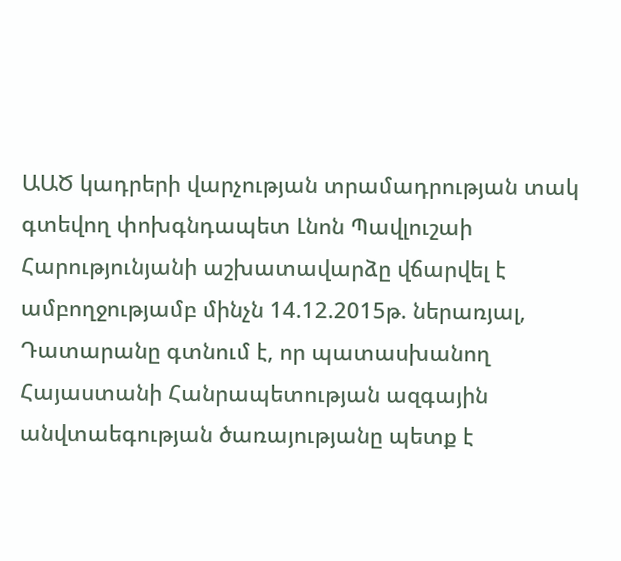ԱԱԾ կադրերի վարչության տրամադրության տակ գտեվող փոխգնդապետ Լնոն Պավլուշաի Հարությունյանի աշխատավարձը վճարվել է ամբողջությամբ մինչն 14.12.2015թ. ներառյալ, Դատարանը գտնում է, որ պատասխանող Հայաստանի Հանրապետության ազգային անվտաեգության ծառայությանը պետք է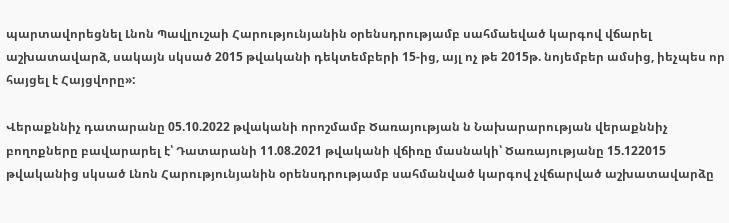պարտավորեցնել Լնոն Պավլուշաի Հարությունյանին օրենսդրությամբ սահմաեված կարգով վճարել աշխատավարձ, սակայն սկսած 2015 թվականի դեկտեմբերի 15-ից, այլ ոչ թե 2015թ. նոյեմբեր ամսից, իեչպես որ հայցել է Հայցվորը»:

Վերաքննիչ դատարանը 05.10.2022 թվականի որոշմամբ Ծառայության ն Նախարարության վերաքննիչ բողոքները բավարարել է՝ Դատարանի 11.08.2021 թվականի վճիռը մասնակի՝ Ծառայությանը 15.122015 թվականից սկսած Լնոն Հարությունյանին օրենսդրությամբ սահմանված կարգով չվճարված աշխատավարձը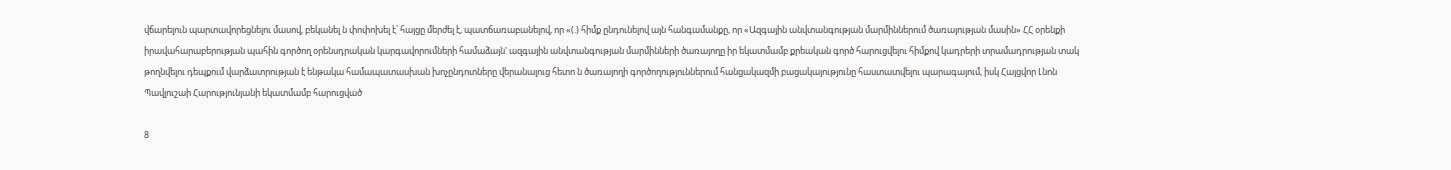վճարելուն պարտավորեցնելու մասով, բեկանել ն փոփոխել է՝ հայցը մերժել է, պատճառաբանելով, որ «(.) հիմք ընդունելով այն հանգամանքը, որ «Ազգային անվտանգության մարմիններում ծառայության մասին» ՀՀ օրենքի իրավահարաբերության պահին գործող օրենսդրական կարգավորումների համաձայն' ազգային անվտանգության մարմինների ծառայողը իր եկատմամբ քրեական գործ հարուցվելու հիմքով կադրերի տրամադրության տակ թողնվելու դեպքում վարձատրության է ենթակա համապատասխան խոչընդոտները վերանալուց հետո ն ծառայողի գործողություններում հանցակազմի բացակայությունը հաստատվելու պարագայում, իսկ Հայցվոր Լնոն Պավլուշաի Հարությունյանի եկատմամբ հարուցված

8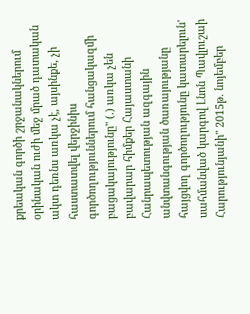քրեական գործի շրջանակներում օրինական ուժի մեջ մրած դատական ակտ դեռնս առկա չէ, այսինքե, չի հաստատվել վերջինիս գործողություններում հանցակազմի բացակայությունը" (.) առկա չեն բավարար հիմքեր Հայաստանի Հանրապետության ազգային անվտանգության ծառայությանը հայցվող գործողությունը կատարելուն' սահմանված կարգով Լնոն Պավլուշաի Հարությունյանի" 2015թ. նոյեմբեր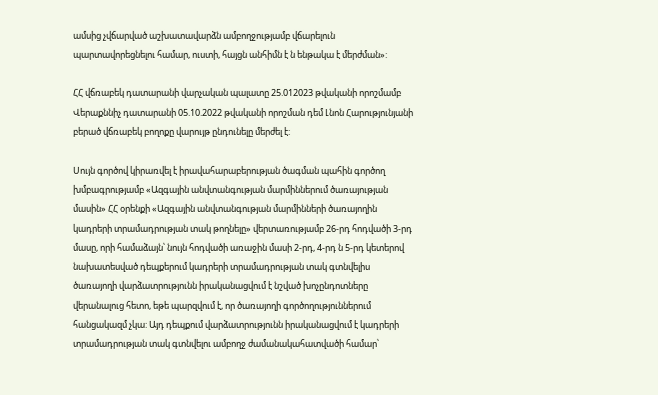ամսից չվճարված աշխատավարձն ամբողջությամբ վճարելուն պարտավորեցնելու համար, ուստի, հայցն անհիմն է ն ենթակա է մերժման»:

ՀՀ վճռաբեկ դատարանի վարչական պալատը 25.012023 թվականի որոշմամբ Վերաքննիչ դատարանի 05.10.2022 թվականի որոշման դեմ Լնոն Հարությունյանի բերած վճռաբեկ բողոքը վարույթ ընդունելը մերժել է:

Սույն գործով կիրառվել է իրավահարաբերության ծագման պահին գործող խմբագրությամբ «Ազգային անվտանգության մարմիններում ծառայության մասին» ՀՀ օրենքի «Ազգային անվտանգության մարմինների ծառայողին կադրերի տրամադրության տակ թողնելը» վերտառությամբ 26-րդ հոդվածի 3-րդ մասը, որի համաձայն՝ նույն հոդվածի առաջին մասի 2-րդ, 4-րդ ն 5-րդ կետերով նախատեսված դեպքերում կադրերի տրամադրության տակ գտնվելիս ծառայողի վարձատրությունն իրականացվում է նշված խոչընդոտները վերանալուց հետո, եթե պարզվում է, որ ծառայողի գործողություններում հանցակազմ չկա: Այդ դեպքում վարձատրությունն իրականացվում է կադրերի տրամադրության տակ գտնվելու ամբողջ ժամանակահատվածի համար՝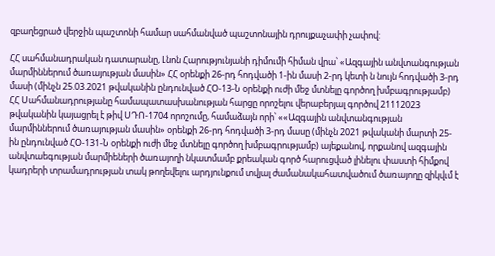զբաղեցրած վերջին պաշտոնի համար սահմանված պաշտոնային դրույքաչափի չափով:

ՀՀ սահմանադրական դատարանը, Լնոն Հարությունյանի դիմումի հիման վրա՝ «Ազգային անվտանգության մարմիններում ծառայության մասին» ՀՀ օրենքի 26-րդ հոդվածի 1-ին մասի 2-րդ կետի ն նույն հոդվածի 3-րդ մասի (մինչն 25.03.2021 թվականին ընդունված ՀՕ-13-Ն օրենքի ուժի մեջ մտնելը գործող խմբագրությամբ) ՀՀ Սահմանադրությանը համապատասխանության հարցը որոշելու վերաբերյալ գործով 21112023 թվականին կայացրել է թիվ ՍԴՈ-1704 որոշումը, համաձայն որի՝ ««Ազգային անվտանգության մարմիններում ծառայության մասին» օրենքի 26-րդ հոդվածի 3-րդ մասը (մինչն 2021 թվականի մարտի 25-ին ընդունված ՀՕ-131-Ն օրենքի ուժի մեջ մտնելը գործող խմբագրությամբ) այեքանով, որքանով ազգային անվտաեգության մարմիեների ծառայողի նկատմամբ քրեական գործ հարուցված լինելու փաստի հիմքով կադրերի տրամադրության տակ թողեվելու արդյունքում տվյալ ժամանակահատվածում ծառայողը զիկվւմ է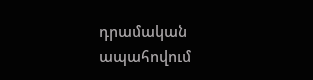դրամական ապահովում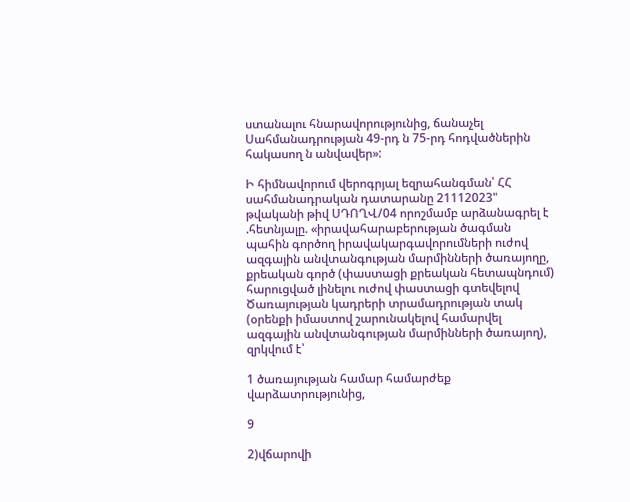ստանալու հնարավորությունից, ճանաչել Սահմանադրության 49-րդ ն 75-րդ հոդվածներին հակասող ն անվավեր»:

Ի հիմնավորում վերոգրյալ եզրահանգման՝ ՀՀ սահմանադրական դատարանը 21112023" թվականի թիվ ՍԴՈՂՎ/04 որոշմամբ արձանագրել է .հետնյալը. «իրավահարաբերության ծագման պահին գործող իրավակարգավորումների ուժով ազգային անվտանգության մարմինների ծառայողը, քրեական գործ (փաստացի քրեական հետապնդում) հարուցված լինելու ուժով փաստացի գտեվելով Ծառայության կադրերի տրամադրության տակ (օրենքի իմաստով շարունակելով համարվել ազգային անվտանգության մարմինների ծառայող), զրկվում է՝

1 ծառայության համար համարժեք վարձատրությունից,

9

2)վճարովի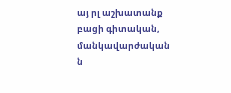այ րլ աշխատանք բացի գիտական, մանկավարժական ն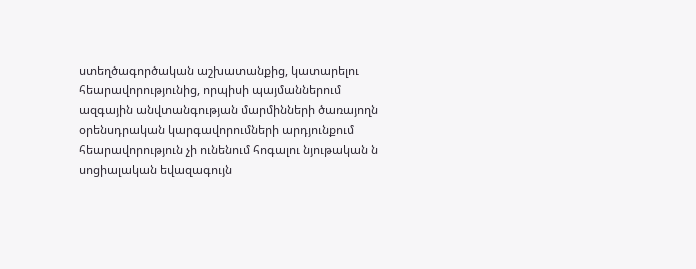ստեղծագործական աշխատանքից, կատարելու հեարավորությունից, որպիսի պայմաններում ազգային անվտանգության մարմինների ծառայողն օրենսդրական կարգավորումների արդյունքում հեարավորություն չի ունենում հոգալու նյութական ն սոցիալական եվազագույն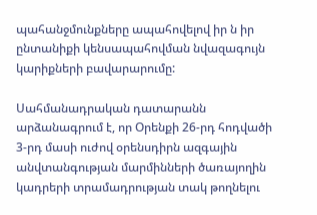պահանջմունքները ապահովելով իր ն իր ընտանիքի կենսապահովման նվազագույն կարիքների բավարարումը:

Սահմանադրական դատարանն արձանագրում է, որ Օրենքի 26-րդ հոդվածի 3-րդ մասի ուժով օրենսդիրն ազգային անվտանգության մարմինների ծառայողին կադրերի տրամադրության տակ թողնելու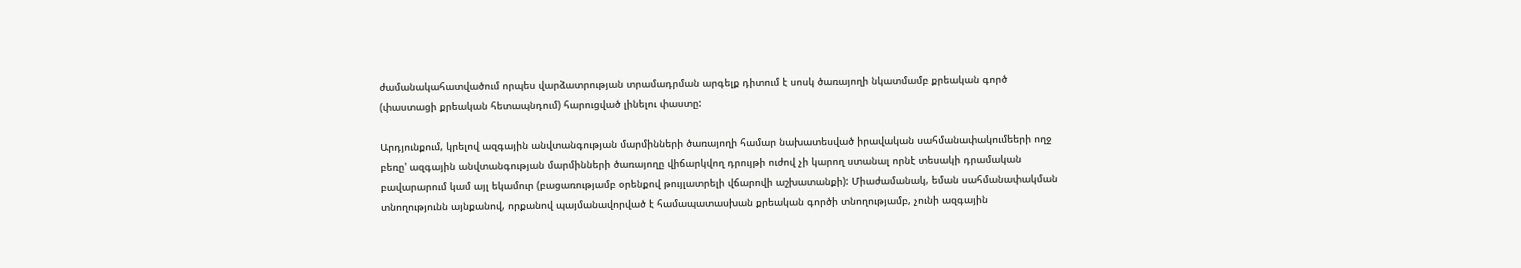ժամանակահատվածում որպես վարձատրության տրամադրման արգելք դիտում է սոսկ ծառայողի նկատմամբ քրեական գործ (փաստացի քրեական հետապնդում) հարուցված լինելու փաստը:

Արդյունքում, կրելով ազգային անվտանգության մարմինների ծառայողի համար նախատեսված իրավական սահմանափակումեերի ողջ բեռը' ազգային անվտանգության մարմինների ծառայողը վիճարկվող դրույթի ուժով չի կարող ստանալ որնէ տեսակի դրամական բավարարում կամ այլ եկամուր (բացառությամբ օրենքով թույլատրելի վճարովի աշխատանքի): Միաժամանակ, եման սահմանափակման տնողությունն այնքանով, որքանով պայմանավորված է համապատասխան քրեական գործի տնողությամբ, չունի ազգային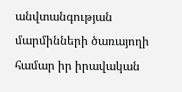անվտանգության մարմինների ծառայողի համար իր իրավական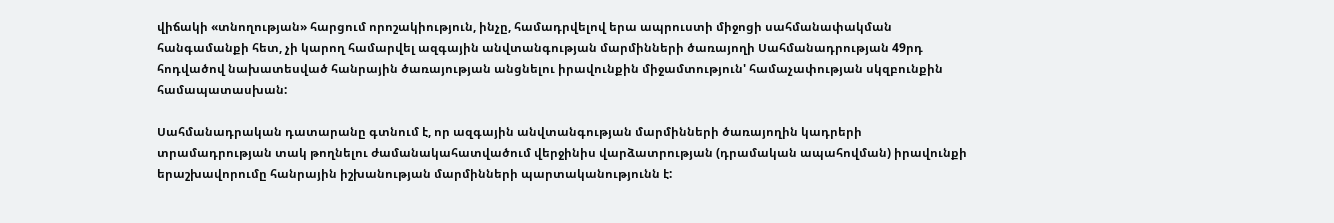վիճակի «տնողության» հարցում որոշակիություն, ինչը, համադրվելով երա ապրուստի միջոցի սահմանափակման հանգամանքի հետ, չի կարող համարվել ազգային անվտանգության մարմինների ծառայողի Սահմանադրության 49րդ հոդվածով նախատեսված հանրային ծառայության անցնելու իրավունքին միջամտություն' համաչափության սկզբունքին համապատասխան:

Սահմանադրական դատարանը գտնում է, որ ազգային անվտանգության մարմինների ծառայողին կադրերի տրամադրության տակ թողնելու ժամանակահատվածում վերջինիս վարձատրության (դրամական ապահովման) իրավունքի երաշխավորումը հանրային իշխանության մարմինների պարտականությունն է: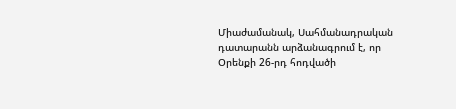Միաժամանակ, Սահմանադրական դատարանն արձանագրում է, որ Օրենքի 26-րդ հոդվածի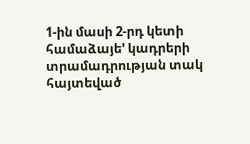1-ին մասի 2-րդ կետի համաձայե' կադրերի տրամադրության տակ հայտեված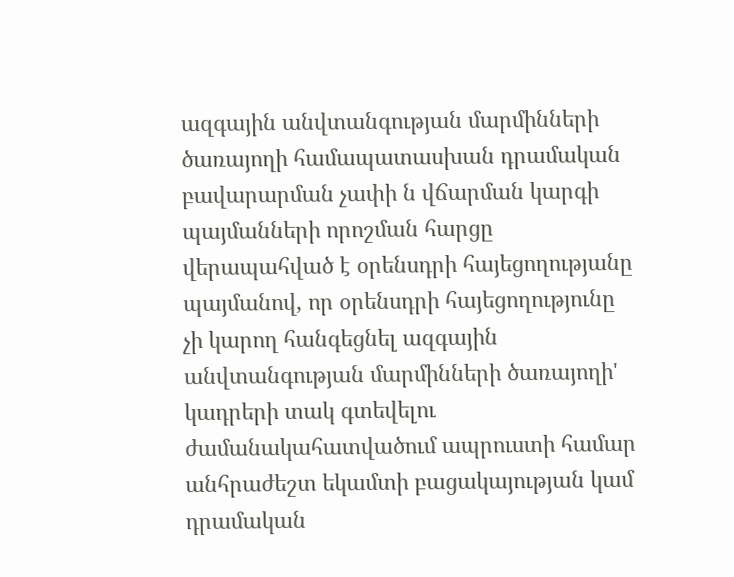ազգային անվտանգության մարմինների ծառայողի համապատասխան դրամական բավարարման չափի ն վճարման կարգի պայմանների որոշման հարցը վերապահված է օրենսդրի հայեցողությանը պայմանով, որ օրենսդրի հայեցողությունը չի կարող հանգեցնել ազգային անվտանգության մարմինների ծառայողի' կադրերի տակ գտեվելու ժամանակահատվածում ապրուստի համար անհրաժեշտ եկամտի բացակայության կամ դրամական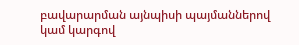բավարարման այնպիսի պայմաններով կամ կարգով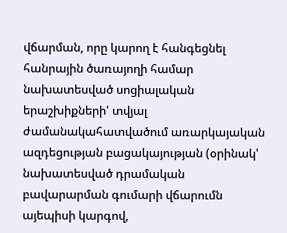վճարման, որը կարող է հանգեցնել հանրային ծառայողի համար նախատեսված սոցիալական երաշխիքների' տվյալ ժամանակահատվածում առարկայական ազդեցության բացակայության (օրինակ' նախատեսված դրամական բավարարման գումարի վճարումն այեպիսի կարգով,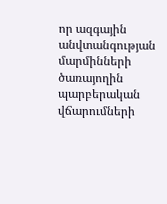որ ազգային անվտանգության մարմինների ծառայողին պարբերական վճարումների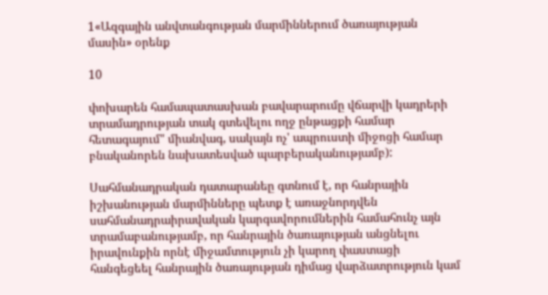1«Ազգային անվտանգության մարմիններում ծառայության մասին» օրենք

10

փոխարեն համապատասխան բավարարումը վճարվի կադրերի տրամադրության տակ գտեվելու ողջ ընթացքի համար հետագայում" միանվագ, սակայն ոչ' ապրուստի միջոցի համար բնականորեն նախատեսված պարբերականությամբ):

Սահմանադրական դատարանեը գտնում է, որ հանրային իշխանության մարմինները պետք է առաջնորդվեն սահմանադրաիրավական կարգավորումներին համահունչ այն տրամաբանությամբ, որ հանրային ծառայության անցնելու իրավունքին որնէ միջամտություն չի կարող փաստացի հանգեցեել հանրային ծառայության դիմաց վարձատրություն կամ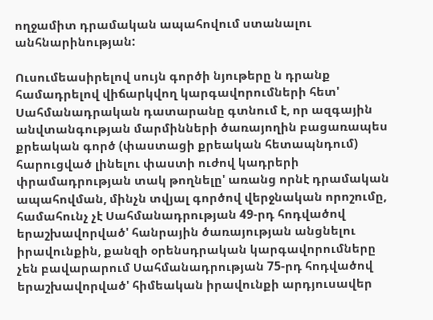ողջամիտ դրամական ապահովում ստանալու անհնարինության:

Ուսումեասիրելով սույն գործի նյութերը ն դրանք համադրելով վիճարկվող կարգավորումների հետ' Սահմանադրական դատարանը գտնում է, որ ազգային անվտանգության մարմինների ծառայողին բացառապես քրեական գործ (փաստացի քրեական հետապնդում) հարուցված լինելու փաստի ուժով կադրերի փրամադրության տակ թողնելը' առանց որնէ դրամական ապահովման, մինչն տվյալ գործով վերջնական որոշումը, համահունչ չէ Սահմանադրության 49-րդ հոդվածով երաշխավորված' հանրային ծառայության անցնելու իրավունքին, քանզի օրենսդրական կարգավորումները չեն բավարարում Սահմանադրության 75-րդ հոդվածով երաշխավորված' հիմեական իրավունքի արդյուսավեր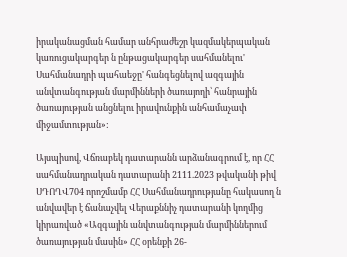իրականացման համար անհրաժեշր կազմակերպական կառուցակարգեր ն ընթացակարգեր սահմանելու' Սահմանադրի պահաեջը' հանգեցնելով ազգային անվտանգության մարմինների ծառայողի՝ հանրային ծառայության անցնելու իրավունքին անհամաչափ միջամտության»:

Այսպիսով, Վճռաբեկ դատարանն արձանագրում է, որ ՀՀ սահմանադրական դատարանի 2111.2023 թվականի թիվ ՍԴՈՂՎ704 որոշմամբ ՀՀ Սահմանադրությանը հակասող ն անվավեր է ճանաչվել Վերաքննիչ դատարանի կողմից կիրառված «Ազգային անվտանգության մարմիններում ծառայության մասին» ՀՀ օրենքի 26-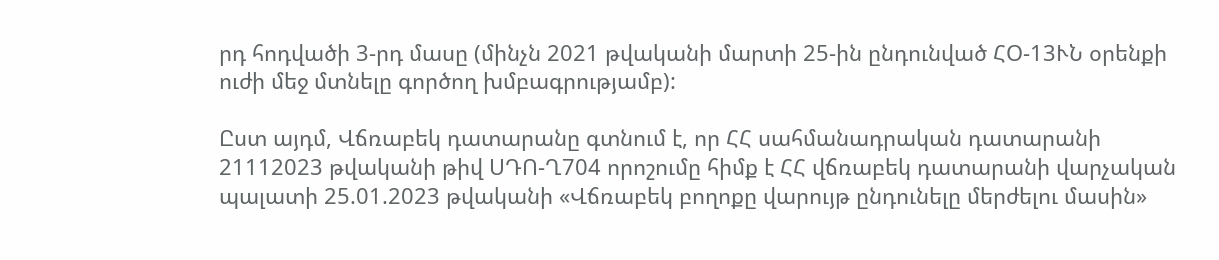րդ հոդվածի 3-րդ մասը (մինչն 2021 թվականի մարտի 25-ին ընդունված ՀՕ-13ՒՆ օրենքի ուժի մեջ մտնելը գործող խմբագրությամբ):

Ըստ այդմ, Վճռաբեկ դատարանը գտնում է, որ ՀՀ սահմանադրական դատարանի 21112023 թվականի թիվ ՍԴՈ-Ղ704 որոշումը հիմք է ՀՀ վճռաբեկ դատարանի վարչական պալատի 25.01.2023 թվականի «Վճռաբեկ բողոքը վարույթ ընդունելը մերժելու մասին»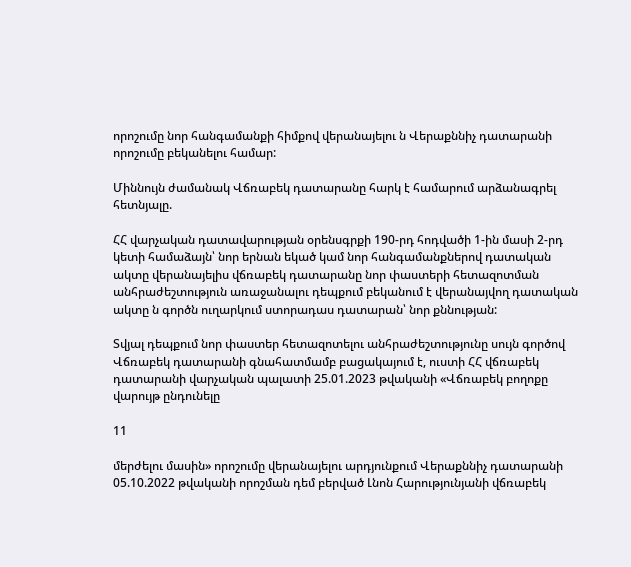որոշումը նոր հանգամանքի հիմքով վերանայելու ն Վերաքննիչ դատարանի որոշումը բեկանելու համար:

Միննույն ժամանակ Վճռաբեկ դատարանը հարկ է համարում արձանագրել հետնյալը.

ՀՀ վարչական դատավարության օրենսգրքի 190-րդ հոդվածի 1-ին մասի 2-րդ կետի համաձայն՝ նոր երնան եկած կամ նոր հանգամանքներով դատական ակտը վերանայելիս վճռաբեկ դատարանը նոր փաստերի հետազոտման անհրաժեշտություն առաջանալու դեպքում բեկանում է վերանայվող դատական ակտը ն գործն ուղարկում ստորադաս դատարան՝ նոր քննության:

Տվյալ դեպքում նոր փաստեր հետազոտելու անհրաժեշտությունը սույն գործով Վճռաբեկ դատարանի գնահատմամբ բացակայում է, ուստի ՀՀ վճռաբեկ դատարանի վարչական պալատի 25.01.2023 թվականի «Վճռաբեկ բողոքը վարույթ ընդունելը

11

մերժելու մասին» որոշումը վերանայելու արդյունքում Վերաքննիչ դատարանի 05.10.2022 թվականի որոշման դեմ բերված Լնոն Հարությունյանի վճռաբեկ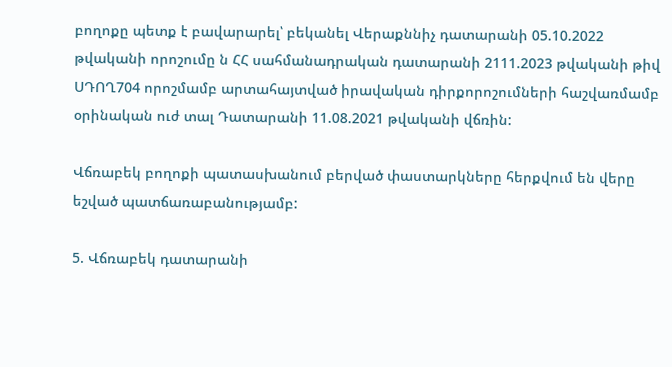բողոքը պետք է բավարարել՝ բեկանել Վերաքննիչ դատարանի 05.10.2022 թվականի որոշումը ն ՀՀ սահմանադրական դատարանի 2111.2023 թվականի թիվ ՍԴՈՂ704 որոշմամբ արտահայտված իրավական դիրքորոշումների հաշվառմամբ օրինական ուժ տալ Դատարանի 11.08.2021 թվականի վճռին:

Վճռաբեկ բողոքի պատասխանում բերված փաստարկները հերքվում են վերը եշված պատճառաբանությամբ:

5. Վճռաբեկ դատարանի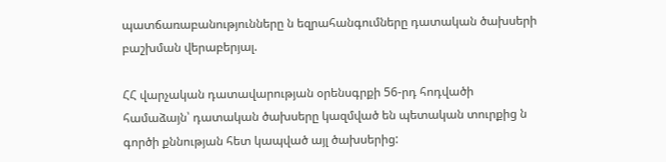պատճառաբանությունները ն եզրահանգումները դատական ծախսերի բաշխման վերաբերյալ.

ՀՀ վարչական դատավարության օրենսգրքի 56-րդ հոդվածի համաձայն՝ դատական ծախսերը կազմված են պետական տուրքից ն գործի քննության հետ կապված այլ ծախսերից: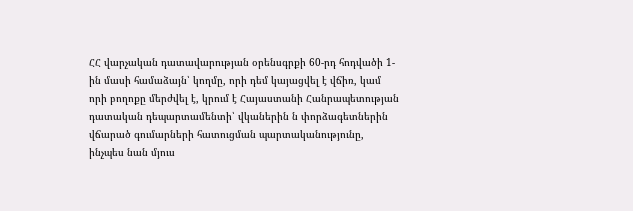ՀՀ վարչական դատավարության օրենսգրքի 60-րդ հոդվածի 1-ին մասի համաձայն՝ կողմը, որի դեմ կայացվել է վճիռ, կամ որի բողոքը մերժվել է, կրում է Հայաստանի Հանրապետության դատական դեպարտամենտի՝ վկաներին ն փորձագետներին վճարած գումարների հատուցման պարտականությունը, ինչպես նան մյուս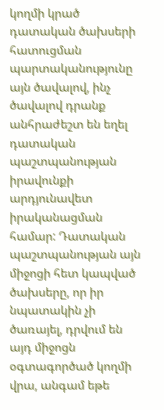կողմի կրած դատական ծախսերի հատուցման պարտականությունը այն ծավալով, ինչ ծավալով դրանք անհրաժեշտ են եղել դատական պաշտպանության իրավունքի արդյունավետ իրականացման համար: Դատական պաշտպանության այն միջոցի հետ կապված ծախսերը, որ իր նպատակին չի ծառայել, դրվում են այդ միջոցն օգտագործած կողմի վրա, անգամ եթե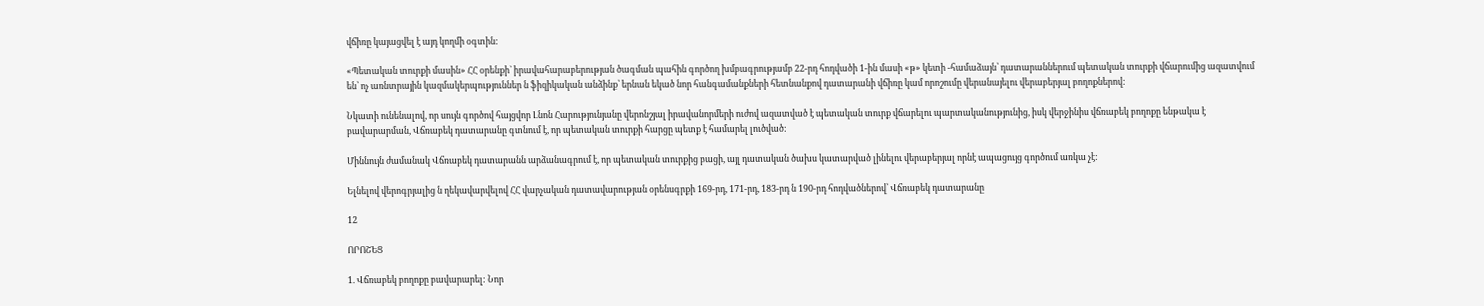վճիռը կայացվել է այդ կողմի օգտին:

«Պետական տուրքի մասին» ՀՀ օրենքի` իրավահարաբերության ծագման պահին գործող խմբագրությամբ 22-րդ հոդվածի 1-ին մասի «թ» կետի -համաձայն՝ դատարաններում պետական տուրքի վճարումից ազատվում են՝ ոչ առնտրային կազմակերպություններ ն ֆիզիկական անձինք՝ երնան եկած նոր հանգամանքների հետնանքով դատարանի վճիռը կամ որոշումը վերանայելու վերաբերյալ բողոքներով:

Նկատի ունենալով, որ սույն գործով հայցվոր Լնոն Հարությունյանը վերոնշյալ իրավանորմերի ուժով ազատված է պետական տուրք վճարելու պարտականությունից, իսկ վերջինիս վճռաբեկ բողոքը ենթակա է բավարարման, Վճռաբեկ դատարանը գտնում է, որ պետական տուրքի հարցը պետք է համարել լուծված:

Միննույն ժամանակ Վճռաբեկ դատարանն արձանագրում է, որ պետական տուրքից բացի, այլ դատական ծախս կատարված լինելու վերաբերյալ որնէ ապացույց գործում առկա չէ:

Ելնելով վերոգրյալից ն ղեկավարվելով ՀՀ վարչական դատավարության օրենսգրքի 169-րդ, 171-րդ, 183-րդ ն 190-րդ հոդվածներով՝ Վճռաբեկ դատարանը

12

ՈՐՈՇԵՑ

1. Վճռաբեկ բողոքը բավարարել: Նոր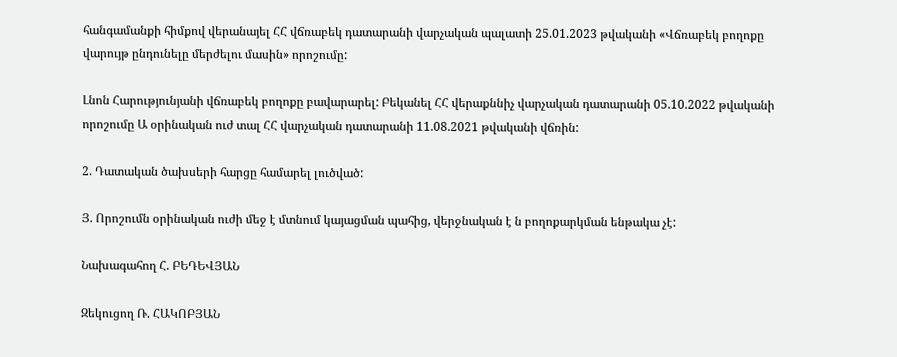հանգամանքի հիմքով վերանայել ՀՀ վճռաբեկ դատարանի վարչական պալատի 25.01.2023 թվականի «Վճռաբեկ բողոքը վարույթ ընդունելը մերժելու մասին» որոշումը:

Լնոն Հարությունյանի վճռաբեկ բողոքը բավարարել: Բեկանել ՀՀ վերաքննիչ վարչական դատարանի 05.10.2022 թվականի որոշումը Ա օրինական ուժ տալ ՀՀ վարչական դատարանի 11.08.2021 թվականի վճռին:

2. Դատական ծախսերի հարցը համարել լուծված:

Յ. Որոշումն օրինական ուժի մեջ է մտնում կայացման պահից, վերջնական է ն բողոքարկման ենթակա չէ:

Նախագահող Հ. ԲԵԴԵՎՅԱՆ

Զեկուցող Ռ. ՀԱԿՈԲՅԱՆ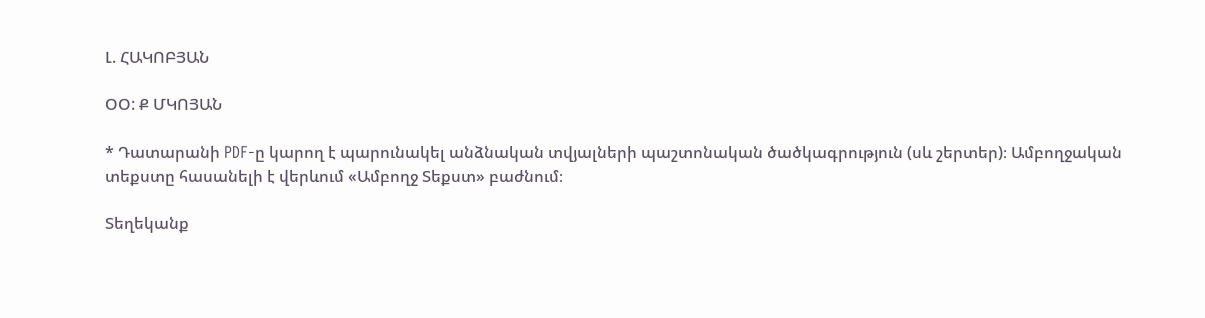Լ. ՀԱԿՈԲՅԱՆ

ՕՕ: Ք ՄԿՈՅԱՆ

* Դատարանի PDF-ը կարող է պարունակել անձնական տվյալների պաշտոնական ծածկագրություն (սև շերտեր)։ Ամբողջական տեքստը հասանելի է վերևում «Ամբողջ Տեքստ» բաժնում։

Տեղեկանք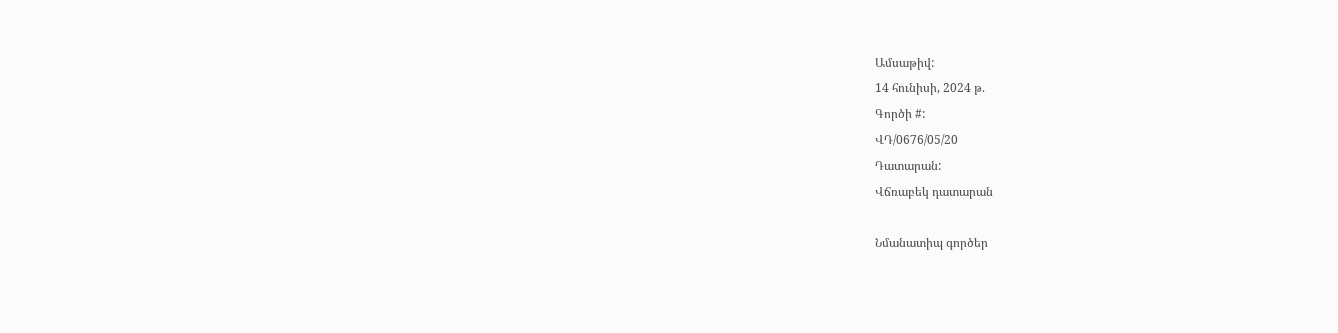Ամսաթիվ:
14 հունիսի, 2024 թ.
Գործի #:
ՎԴ/0676/05/20
Դատարան:
Վճռաբեկ դատարան

Նմանատիպ գործեր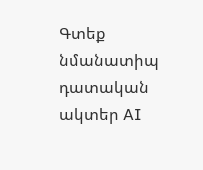Գտեք նմանատիպ դատական ակտեր AI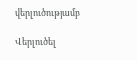վերլուծությամբ

Վերլուծել